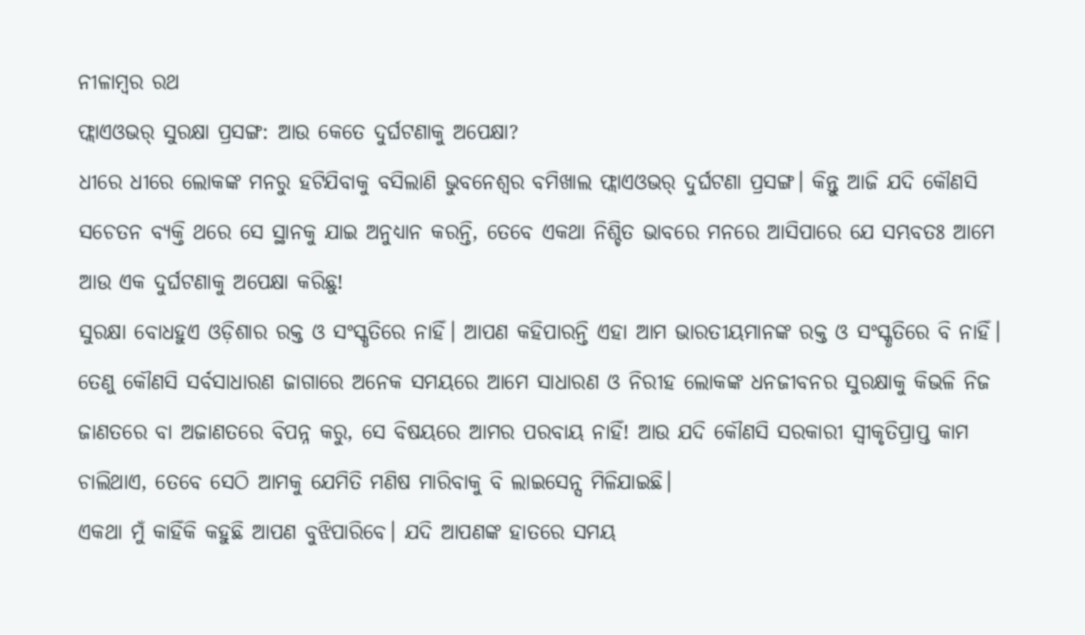ନୀଳାମ୍ବର ରଥ
ଫ୍ଲାଏଓଭର୍ ସୁରକ୍ଷା ପ୍ରସଙ୍ଗ: ଆଉ କେତେ ଦୁର୍ଘଟଣାକୁ ଅପେକ୍ଷା?
ଧୀରେ ଧୀରେ ଲୋକଙ୍କ ମନରୁ ହଟିଯିବାକୁ ବସିଲାଣି ଭୁବନେଶ୍ୱର ବମିଖାଲ ଫ୍ଲାଏଓଭର୍ ଦୁର୍ଘଟଣା ପ୍ରସଙ୍ଗ। କିନ୍ତୁ ଆଜି ଯଦି କୌଣସି ସଚେତନ ବ୍ୟକ୍ତି ଥରେ ସେ ସ୍ଥାନକୁ ଯାଇ ଅନୁଧ୍ୟାନ କରନ୍ତି, ତେବେ ଏକଥା ନିଶ୍ଚିତ ଭାବରେ ମନରେ ଆସିପାରେ ଯେ ସମ୍ଭବତଃ ଆମେ ଆଉ ଏକ ଦୁର୍ଘଟଣାକୁ ଅପେକ୍ଷା କରିଛୁ!
ସୁରକ୍ଷା ବୋଧହୁଏ ଓଡ଼ିଶାର ରକ୍ତ ଓ ସଂସ୍କୃତିରେ ନାହିଁ। ଆପଣ କହିପାରନ୍ତି ଏହା ଆମ ଭାରତୀୟମାନଙ୍କ ରକ୍ତ ଓ ସଂସ୍କୃତିରେ ବି ନାହିଁ। ତେଣୁ କୌଣସି ସର୍ବସାଧାରଣ ଜାଗାରେ ଅନେକ ସମୟରେ ଆମେ ସାଧାରଣ ଓ ନିରୀହ ଲୋକଙ୍କ ଧନଜୀବନର ସୁରକ୍ଷାକୁ କିଭଳି ନିଜ ଜାଣତରେ ବା ଅଜାଣତରେ ବିପନ୍ନ କରୁ, ସେ ବିଷୟରେ ଆମର ପରବାୟ ନାହିଁ! ଆଉ ଯଦି କୌଣସି ସରକାରୀ ସ୍ୱୀକୃତିପ୍ରାପ୍ତ କାମ ଚାଲିଥାଏ, ତେବେ ସେଠି ଆମକୁ ଯେମିତି ମଣିଷ ମାରିବାକୁ ବି ଲାଇସେନ୍ସ ମିଳିଯାଇଛି।
ଏକଥା ମୁଁ କାହିଁକି କହୁଛି ଆପଣ ବୁଝିପାରିବେ। ଯଦି ଆପଣଙ୍କ ହାତରେ ସମୟ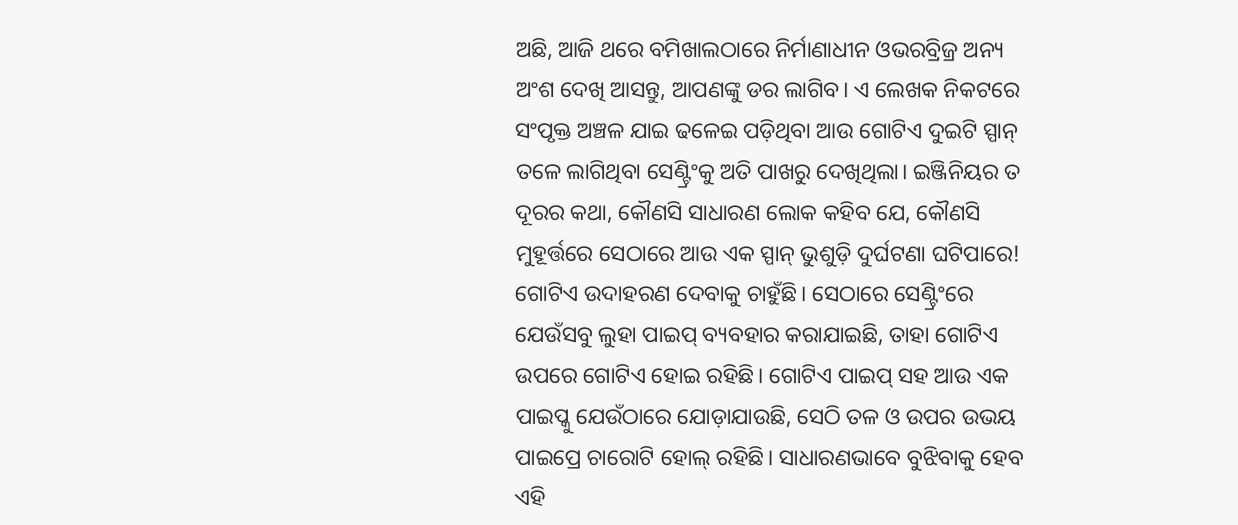ଅଛି, ଆଜି ଥରେ ବମିଖାଲଠାରେ ନିର୍ମାଣାଧୀନ ଓଭରବ୍ରିଜ୍ର ଅନ୍ୟ ଅଂଶ ଦେଖି ଆସନ୍ତୁ, ଆପଣଙ୍କୁ ଡର ଲାଗିବ। ଏ ଲେଖକ ନିକଟରେ ସଂପୃକ୍ତ ଅଞ୍ଚଳ ଯାଇ ଢଳେଇ ପଡ଼ିଥିବା ଆଉ ଗୋଟିଏ ଦୁଇଟି ସ୍ପାନ୍ ତଳେ ଲାଗିଥିବା ସେଣ୍ଟ୍ରିଂକୁ ଅତି ପାଖରୁ ଦେଖିଥିଲା। ଇଞ୍ଜିନିୟର ତ ଦୂରର କଥା, କୌଣସି ସାଧାରଣ ଲୋକ କହିବ ଯେ, କୌଣସି ମୁହୂର୍ତ୍ତରେ ସେଠାରେ ଆଉ ଏକ ସ୍ପାନ୍ ଭୁଶୁଡ଼ି ଦୁର୍ଘଟଣା ଘଟିପାରେ!
ଗୋଟିଏ ଉଦାହରଣ ଦେବାକୁ ଚାହୁଁଛି। ସେଠାରେ ସେଣ୍ଟ୍ରିଂରେ ଯେଉଁସବୁ ଲୁହା ପାଇପ୍ ବ୍ୟବହାର କରାଯାଇଛି, ତାହା ଗୋଟିଏ ଉପରେ ଗୋଟିଏ ହୋଇ ରହିଛି। ଗୋଟିଏ ପାଇପ୍ ସହ ଆଉ ଏକ ପାଇପ୍କୁ ଯେଉଁଠାରେ ଯୋଡ଼ାଯାଉଛି, ସେଠି ତଳ ଓ ଉପର ଉଭୟ ପାଇପ୍ରେ ଚାରୋଟି ହୋଲ୍ ରହିଛି। ସାଧାରଣଭାବେ ବୁଝିବାକୁ ହେବ ଏହି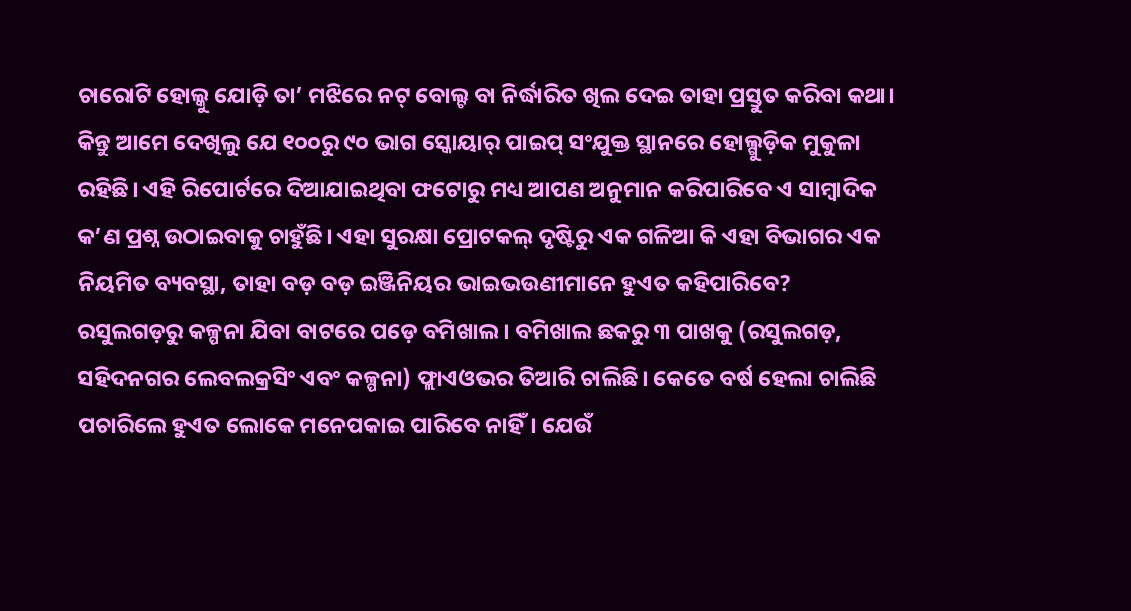ଚାରୋଟି ହୋଲ୍କୁ ଯୋଡ଼ି ତା’ ମଝିରେ ନଟ୍ ବୋଲ୍ଟ ବା ନିର୍ଦ୍ଧାରିତ ଖିଲ ଦେଇ ତାହା ପ୍ରସ୍ତୁତ କରିବା କଥା। କିନ୍ତୁ ଆମେ ଦେଖିଲୁ ଯେ ୧୦୦ରୁ ୯୦ ଭାଗ ସ୍କୋୟାର୍ ପାଇପ୍ ସଂଯୁକ୍ତ ସ୍ଥାନରେ ହୋଲ୍ଗୁଡ଼ିକ ମୁକୁଳା ରହିଛି। ଏହି ରିପୋର୍ଟରେ ଦିଆଯାଇଥିବା ଫଟୋରୁ ମଧ୍ୟ ଆପଣ ଅନୁମାନ କରିପାରିବେ ଏ ସାମ୍ବାଦିକ କ’ଣ ପ୍ରଶ୍ନ ଉଠାଇବାକୁ ଚାହୁଁଛି। ଏହା ସୁରକ୍ଷା ପ୍ରୋଟକଲ୍ ଦୃଷ୍ଟିରୁ ଏକ ଗଳିଆ କି ଏହା ବିଭାଗର ଏକ ନିୟମିତ ବ୍ୟବସ୍ଥା, ତାହା ବଡ଼ ବଡ଼ ଇଞ୍ଜିନିୟର ଭାଇଭଉଣୀମାନେ ହୁଏତ କହିପାରିବେ?
ରସୁଲଗଡ଼ରୁ କଳ୍ପନା ଯିବା ବାଟରେ ପଡ଼େ ବମିଖାଲ। ବମିଖାଲ ଛକରୁ ୩ ପାଖକୁ (ରସୁଲଗଡ଼, ସହିଦନଗର ଲେବଲକ୍ରସିଂ ଏବଂ କଳ୍ପନା) ଫ୍ଲାଏଓଭର ତିଆରି ଚାଲିଛି। କେତେ ବର୍ଷ ହେଲା ଚାଲିଛି ପଚାରିଲେ ହୁଏତ ଲୋକେ ମନେପକାଇ ପାରିବେ ନାହିଁ। ଯେଉଁ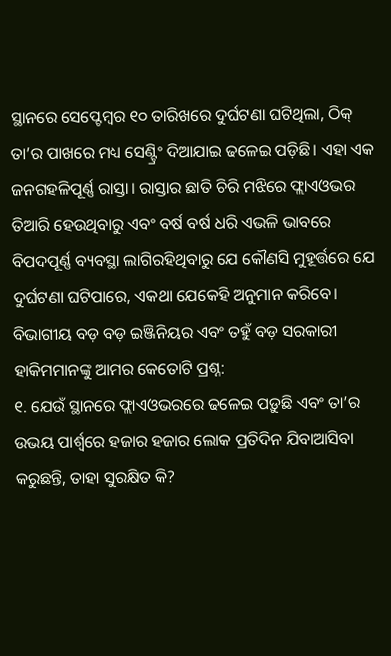ସ୍ଥାନରେ ସେପ୍ଟେମ୍ବର ୧୦ ତାରିଖରେ ଦୁର୍ଘଟଣା ଘଟିଥିଲା, ଠିକ୍ ତା’ର ପାଖରେ ମଧ୍ୟ ସେଣ୍ଟ୍ରିଂ ଦିଆଯାଇ ଢଳେଇ ପଡ଼ିଛି। ଏହା ଏକ ଜନଗହଳିପୂର୍ଣ୍ଣ ରାସ୍ତା। ରାସ୍ତାର ଛାତି ଚିରି ମଝିରେ ଫ୍ଲାଏଓଭର ତିଆରି ହେଉଥିବାରୁ ଏବଂ ବର୍ଷ ବର୍ଷ ଧରି ଏଭଳି ଭାବରେ ବିପଦପୂର୍ଣ୍ଣ ବ୍ୟବସ୍ଥା ଲାଗିରହିଥିବାରୁ ଯେ କୌଣସି ମୁହୂର୍ତ୍ତରେ ଯେ ଦୁର୍ଘଟଣା ଘଟିପାରେ, ଏକଥା ଯେକେହି ଅନୁମାନ କରିବେ।
ବିଭାଗୀୟ ବଡ଼ ବଡ଼ ଇଞ୍ଜିନିୟର ଏବଂ ତହୁଁ ବଡ଼ ସରକାରୀ ହାକିମମାନଙ୍କୁ ଆମର କେତୋଟି ପ୍ରଶ୍ନ:
୧. ଯେଉଁ ସ୍ଥାନରେ ଫ୍ଲାଏଓଭରରେ ଢଳେଇ ପଡ଼ୁଛି ଏବଂ ତା’ର ଉଭୟ ପାର୍ଶ୍ୱରେ ହଜାର ହଜାର ଲୋକ ପ୍ରତିଦିନ ଯିବାଆସିବା କରୁଛନ୍ତି, ତାହା ସୁରକ୍ଷିତ କି?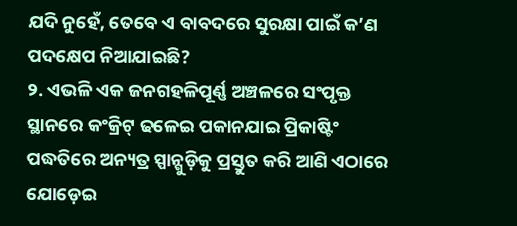ଯଦି ନୁହେଁ, ତେବେ ଏ ବାବଦରେ ସୁରକ୍ଷା ପାଇଁ କ’ଣ ପଦକ୍ଷେପ ନିଆଯାଇଛି?
୨. ଏଭଳି ଏକ ଜନଗହଳିପୂର୍ଣ୍ଣ ଅଞ୍ଚଳରେ ସଂପୃକ୍ତ ସ୍ଥାନରେ କଂକ୍ରିଟ୍ ଢଳେଇ ପକାନଯାଇ ପ୍ରିକାଷ୍ଟିଂ ପଦ୍ଧତିରେ ଅନ୍ୟତ୍ର ସ୍ପାନ୍ଗୁଡ଼ିକୁ ପ୍ରସ୍ତୁତ କରି ଆଣି ଏଠାରେ ଯୋଡ଼େଇ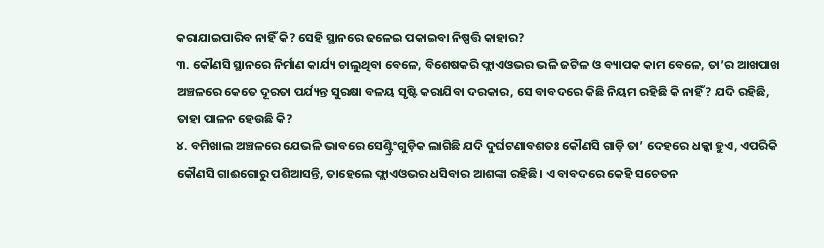କରାଯାଇପାରିବ ନାହିଁ କି? ସେହି ସ୍ଥାନରେ ଢଳେଇ ପକାଇବା ନିଷ୍ପତ୍ତି କାହାର?
୩. କୌଣସି ସ୍ଥାନରେ ନିର୍ମାଣ କାର୍ଯ୍ୟ ଚାଲୁଥିବା ବେଳେ, ବିଶେଷକରି ଫ୍ଲାଏଓଭର ଭଳି ଜଟିଳ ଓ ବ୍ୟାପକ କାମ ବେଳେ, ତା’ର ଆଖପାଖ ଅଞ୍ଚଳରେ କେତେ ଦୂରତା ପର୍ଯ୍ୟନ୍ତ ସୁରକ୍ଷା ବଳୟ ସୃଷ୍ଟି କରାଯିବା ଦରକାର, ସେ ବାବଦରେ କିଛି ନିୟମ ରହିଛି କି ନାହିଁ? ଯଦି ରହିଛି, ତାହା ପାଳନ ହେଉଛି କି?
୪. ବମିଖାଲ ଅଞ୍ଚଳରେ ଯେଭଳି ଭାବରେ ସେଣ୍ଟ୍ରିଂଗୁଡ଼ିକ ଲାଗିଛି ଯଦି ଦୁର୍ଘଟଣାବଶତଃ କୌଣସି ଗାଡ଼ି ତା’ ଦେହରେ ଧକ୍କା ହୁଏ, ଏପରିକି କୌଣସି ଗାଈଗୋରୁ ପଶିଆସନ୍ତି, ତାହେଲେ ଫ୍ଲାଏଓଭର ଧସିବାର ଆଶଙ୍କା ରହିଛି। ଏ ବାବଦରେ କେହି ସଚେତନ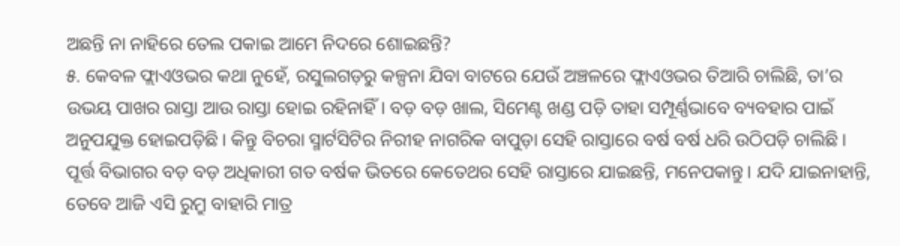ଅଛନ୍ତି ନା ନାହିରେ ତେଲ ପକାଇ ଆମେ ନିଦରେ ଶୋଇଛନ୍ତି?
୫. କେବଳ ଫ୍ଲାଏଓଭର କଥା ନୁହେଁ, ରସୁଲଗଡ଼ରୁ କଳ୍ପନା ଯିବା ବାଟରେ ଯେଉଁ ଅଞ୍ଚଳରେ ଫ୍ଲାଏଓଭର ତିଆରି ଚାଲିଛି, ତା’ର ଉଭୟ ପାଖର ରାସ୍ତା ଆଉ ରାସ୍ତା ହୋଇ ରହିନାହିଁ। ବଡ଼ ବଡ଼ ଖାଲ, ସିମେଣ୍ଟ ଖଣ୍ଡ ପଡ଼ି ତାହା ସମ୍ପୂର୍ଣ୍ଣଭାବେ ବ୍ୟବହାର ପାଇଁ ଅନୁପଯୁକ୍ତ ହୋଇପଡ଼ିଛି। କିନ୍ତୁ ବିଚରା ସ୍ମାର୍ଟସିଟିର ନିରୀହ ନାଗରିକ ବାପୁଡ଼ା ସେହି ରାସ୍ତାରେ ବର୍ଷ ବର୍ଷ ଧରି ଉଠିପଡ଼ି ଚାଲିଛି। ପୂର୍ତ୍ତ ବିଭାଗର ବଡ଼ ବଡ଼ ଅଧିକାରୀ ଗତ ବର୍ଷକ ଭିତରେ କେତେଥର ସେହି ରାସ୍ତାରେ ଯାଇଛନ୍ତି, ମନେପକାନ୍ତୁ। ଯଦି ଯାଇନାହାନ୍ତି, ତେବେ ଆଜି ଏସି ରୁମ୍ରୁ ବାହାରି ମାତ୍ର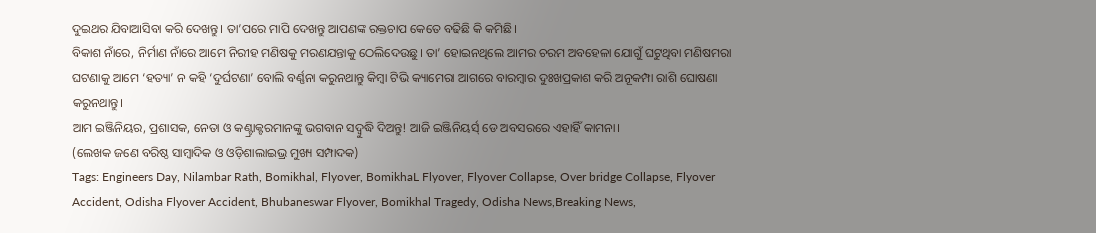ଦୁଇଥର ଯିବାଆସିବା କରି ଦେଖନ୍ତୁ। ତା’ପରେ ମାପି ଦେଖନ୍ତୁ ଆପଣଙ୍କ ରକ୍ତଚାପ କେତେ ବଢିଛି କି କମିଛି।
ବିକାଶ ନାଁରେ, ନିର୍ମାଣ ନାଁରେ ଆମେ ନିରୀହ ମଣିଷକୁ ମରଣଯନ୍ତାକୁ ଠେଲିଦେଉଛୁ। ତା’ ହୋଇନଥିଲେ ଆମର ଚରମ ଅବହେଳା ଯୋଗୁଁ ଘଟୁଥିବା ମଣିଷମରା ଘଟଣାକୁ ଆମେ ‘ହତ୍ୟା’ ନ କହି ‘ଦୁର୍ଘଟଣା’ ବୋଲି ବର୍ଣ୍ଣନା କରୁନଥାନ୍ତୁ କିମ୍ବା ଟିଭି କ୍ୟାମେରା ଆଗରେ ବାରମ୍ବାର ଦୁଃଖପ୍ରକାଶ କରି ଅନୂକମ୍ପା ରାଶି ଘୋଷଣା କରୁନଥାନ୍ତୁ।
ଆମ ଇଞ୍ଜିନିୟର, ପ୍ରଶାସକ, ନେତା ଓ କଣ୍ଟ୍ରାକ୍ଟରମାନଙ୍କୁ ଭଗବାନ ସଦ୍ବୁଦ୍ଧି ଦିଅନ୍ତୁ! ଆଜି ଇଞ୍ଜିନିୟର୍ସ୍ ଡେ ଅବସରରେ ଏହାହିଁ କାମନା।
(ଲେଖକ ଜଣେ ବରିଷ୍ଠ ସାମ୍ବାଦିକ ଓ ଓଡ଼ିଶାଲାଇଭ୍ର ମୁଖ୍ୟ ସମ୍ପାଦକ)
Tags: Engineers Day, Nilambar Rath, Bomikhal, Flyover, BomikhaL Flyover, Flyover Collapse, Over bridge Collapse, Flyover Accident, Odisha Flyover Accident, Bhubaneswar Flyover, Bomikhal Tragedy, Odisha News,Breaking News,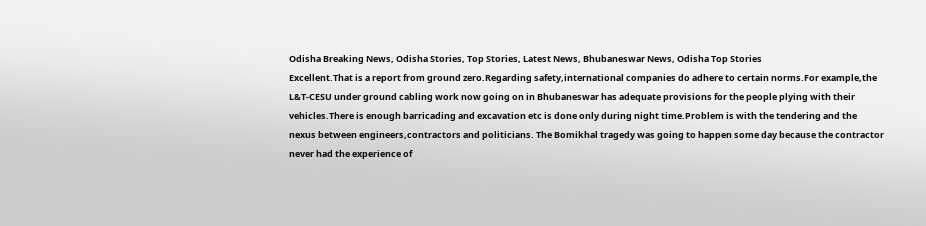Odisha Breaking News, Odisha Stories, Top Stories, Latest News, Bhubaneswar News, Odisha Top Stories
Excellent.That is a report from ground zero.Regarding safety,international companies do adhere to certain norms.For example,the L&T-CESU under ground cabling work now going on in Bhubaneswar has adequate provisions for the people plying with their vehicles.There is enough barricading and excavation etc is done only during night time.Problem is with the tendering and the nexus between engineers,contractors and politicians. The Bomikhal tragedy was going to happen some day because the contractor never had the experience of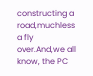constructing a road,muchless a fly over.And,we all know, the PC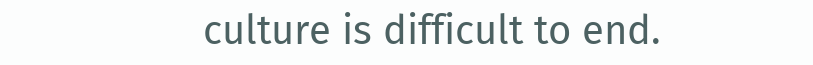culture is difficult to end.